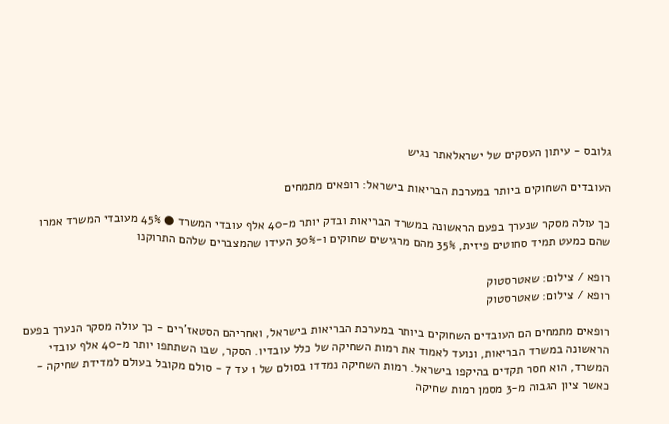גלובס - עיתון העסקים של ישראלאתר נגיש

העובדים השחוקים ביותר במערכת הבריאות בישראל: רופאים מתמחים

כך עולה מסקר שנערך בפעם הראשונה במשרד הבריאות ובדק יותר מ-40 אלף עובדי המשרד ● 45% מעובדי המשרד אמרו שהם כמעט תמיד סחוטים פיזית, 35% מהם מרגישים שחוקים ו-30% העידו שהמצברים שלהם התרוקנו

רופא / צילום: שאטרסטוק
רופא / צילום: שאטרסטוק

רופאים מתמחים הם העובדים השחוקים ביותר במערכת הבריאות בישראל, ואחריהם הסטאז'רים - כך עולה מסקר הנערך בפעם הראשונה במשרד הבריאות, ונועד לאמוד את רמות השחיקה של כלל עובדיו. הסקר, שבו השתתפו יותר מ-40 אלף עובדי המשרד, הוא חסר תקדים בהיקפו בישראל. רמות השחיקה נמדדו בסולם של 1 עד 7 - סולם מקובל בעולם למדידת שחיקה - כאשר ציון הגבוה מ-3 מסמן רמות שחיקה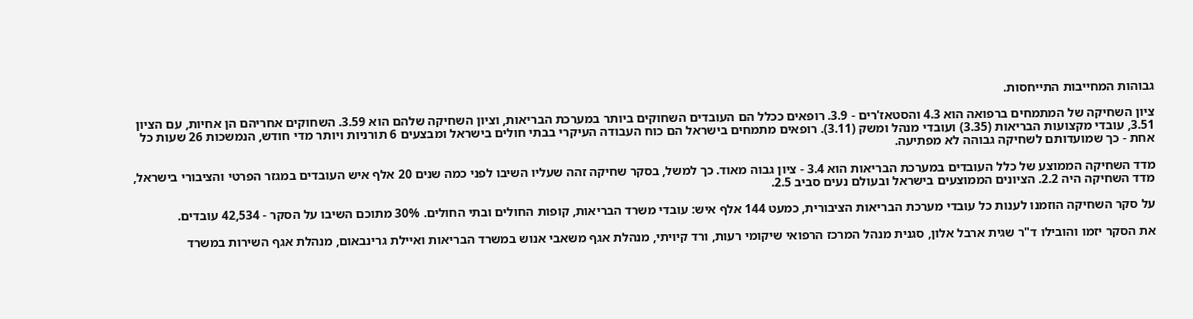גבוהות המחייבות התייחסות.

ציון השחיקה של המתמחים ברפואה הוא 4.3 והסטאז'רים - 3.9. רופאים ככלל הם העובדים השחוקים ביותר במערכת הבריאות, וציון השחיקה שלהם הוא 3.59. השחוקים אחריהם הן אחיות, עם הציון 3.51, עובדי מקצועות הבריאות (3.35) ועובדי מנהל ומשק (3.11). רופאים מתמחים בישראל הם כוח העבודה העיקרי בבתי חולים בישראל ומבצעים 6 תורניות ויותר מדי חודש, הנמשכות 26 שעות כל אחת - כך שמועדותם לשחיקה גבוהה לא מפתיעה.

מדד השחיקה הממוצע של כלל העובדים במערכת הבריאות הוא 3.4 - ציון גבוה מאוד. כך למשל, בסקר שחיקה זהה שעליו השיבו לפני כמה שנים 20 אלף איש העובדים במגזר הפרטי והציבורי בישראל, מדד השחיקה היה 2.2. הציונים הממוצעים בישראל ובעולם נעים סביב 2.5.

על סקר השחיקה הוזמנו לענות כל עובדי מערכת הבריאות הציבורית, כמעט 144 אלף איש: עובדי משרד הבריאות, קופות החולים ובתי החולים. 30% מתוכם השיבו על הסקר - 42,534 עובדים.

את הסקר יזמו והובילו ד"ר שגית ארבל אלון, סגנית מנהל המרכז הרפואי שיקומי רעות, ורד קיויתי, מנהלת אגף משאבי אנוש במשרד הבריאות ואיילת גרינבאום, מנהלת אגף השירות במשרד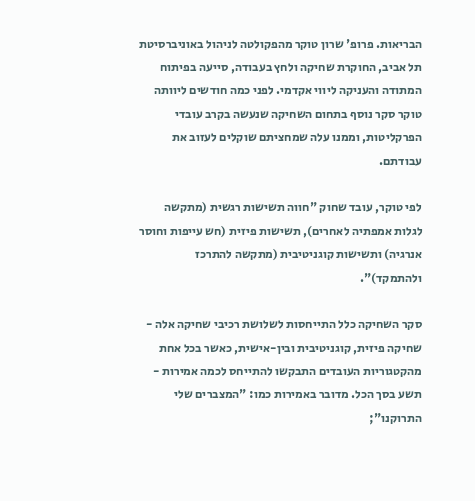הבריאות. פרופ' שרון טוקר מהפקולטה לניהול באוניברסיטת תל אביב, החוקרת שחיקה ולחץ בעבודה, סייעה בפיתוח המתודה והעניקה ליווי אקדמי. לפני כמה חודשים ליוותה טוקר סקר נוסף בתחום השחיקה שנעשה בקרב עובדי הפרקליטות, וממנו עלה שמחציתם שוקלים לעזוב את עבודתם.

לפי טוקר, עובד שחוק "חווה תשישות רגשית (מתקשה לגלות אמפתיה לאחרים), תשישות פיזית (חש עייפות וחוסר אנרגיה) ותשישות קוגניטיבית (מתקשה להתרכז ולהתמקד)".

סקר השחיקה כלל התייחסות לשלושת רכיבי שחיקה אלה - שחיקה פיזית, קוגניטיבית ובין-אישית, כאשר בכל אחת מהקטגוריות העובדים התבקשו להתייחס לכמה אמירות - תשע בסך הכל. מדובר באמירות כמו: "המצברים שלי התרוקנו";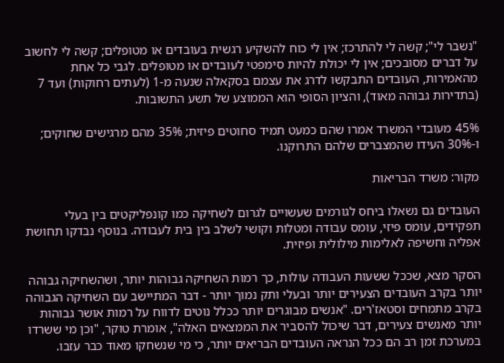"נשבר לי"; קשה לי להתרכז; אין לי כוח להשקיע רגשית בעובדים או מטופלים; קשה לי לחשוב על דברים מסובכים; אין לי יכולת להיות סימפטי לעובדים או מטופלים. לגבי כל אחת מהאמירות, העובדים התבקשו לדרג את עצמם בסקאלה שנעה מ-1 (לעתים רחוקות) ועד 7 (בתדירות גבוהה מאוד), והציון הסופי הוא הממוצע של תשע התשובות.

45% מעובדי המשרד אמרו שהם כמעט תמיד סחוטים פיזית; 35% מהם מרגישים שחוקים; ו-30% העידו שהמצברים שלהם התרוקנו.

מקור: משרד הבריאות

העובדים גם נשאלו ביחס לגורמים שעשויים לגרום לשחיקה כמו קונפליקטים בין בעלי תפקידים, עומס פיזי, עומס עבודה ומטלות וקושי לשלב בין בית לעבודה. בנוסף נבדקו תחושת אפליה וחשיפה לאלימות מילולית ופיזית.

הסקר מצא, שככל ששעות העבודה עולות, כך רמות השחיקה גבוהות יותר, ושהשחיקה גבוהה יותר בקרב העובדים הצעירים יותר ובעלי ותק נמוך יותר - דבר המתיישב עם השחיקה הגבוהה בקרב מתמחים וסטאז'רים. "אנשים מבוגרים יותר ככלל נוטים לדווח על רמות אושר גבוהות יותר מאנשים צעירים, דבר שיכול להסביר את הממצאים האלה", אומרת טוקר, "וכן מי ששרדו במערכת זמן רב הם ככל הנראה העובדים הבריאים יותר, כי מי שנשחקו מאוד כבר עזבו.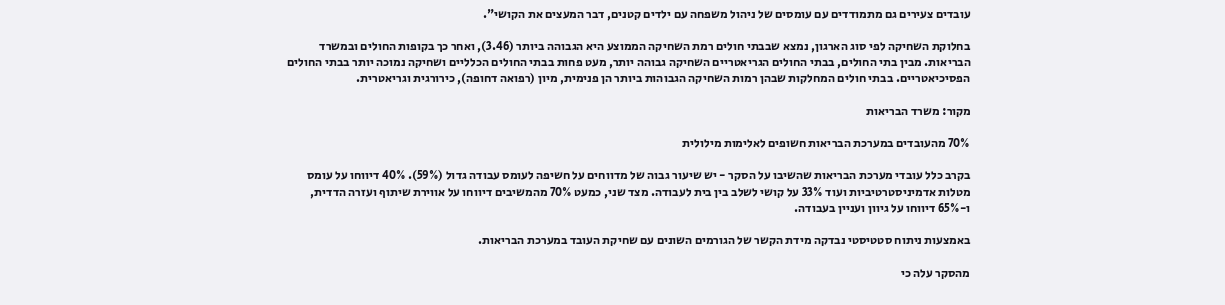עובדים צעירים גם מתמודדים עם עומסים של ניהול משפחה עם ילדים קטנים, דבר המעצים את הקושי".

בחלוקת השחיקה לפי סוג הארגון, נמצא שבבתי חולים רמת השחיקה הממוצע היא הגבוהה ביותר (3.46), ואחר כך בקופות החולים ובמשרד הבריאות. מבין בתי החולים, בבתי החולים הגריאטריים השחיקה גבוהה יותר, מעט פחות בבתי החולים הכלליים ושחיקה נמוכה יותר בבתי החולים הפסיכיאטריים. בבתי חולים המחלקות שבהן רמות השחיקה הגבוהות ביותר הן פנימית, מיון (רפואה דחופה), כירורגית וגריאטרית.

מקור: משרד הבריאות

70% מהעובדים במערכת הבריאות חשופים לאלימות מילולית

בקרב כלל עובדי מערכת הבריאות שהשיבו על הסקר - יש שיעור גבוה של מדווחים על חשיפה לעומס עבודה גדול (59%). 40% דיווחו על עומס מטלות אדמיניסטרטיביות ועוד 33% על קושי לשלב בין בית לעבודה. מצד שני, כמעט 70% מהמשיבים דיווחו על אווירת שיתוף ועזרה הדדית, ו-65% דיווחו על גיוון ועניין בעבודה.

באמצעות ניתוח סטטיסטי נבדקה מידת הקשר של הגורמים השונים עם שחיקת העובד במערכת הבריאות.

מהסקר עלה כי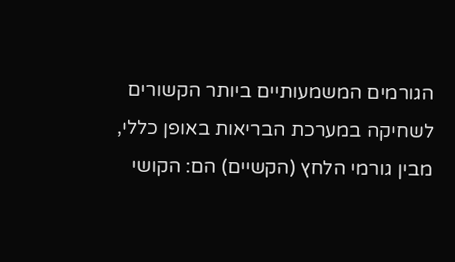הגורמים המשמעותיים ביותר הקשורים לשחיקה במערכת הבריאות באופן כללי, מבין גורמי הלחץ (הקשיים) הם: הקושי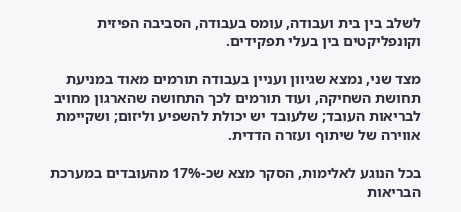לשלב בין בית ועבודה, עומס בעבודה, הסביבה הפיזית וקונפליקטים בין בעלי תפקידים.

מצד שני, נמצא שגיוון ועניין בעבודה תורמים מאוד במניעת תחושת השחיקה, ועוד תורמים לכך התחושה שהארגון מחויב לבריאות העובד; שלעובד יש יכולת להשפיע וליזום; ושקיימת אווירה של שיתוף ועזרה הדדית.

בכל הנוגע לאלימות, הסקר מצא שכ-17% מהעובדים במערכת הבריאות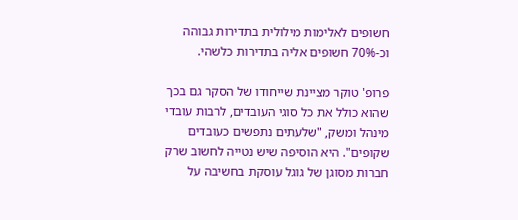חשופים לאלימות מילולית בתדירות גבוהה וכ-70% חשופים אליה בתדירות כלשהי.

פרופ' טוקר מציינת שייחודו של הסקר גם בכך שהוא כולל את כל סוגי העובדים, לרבות עובדי מינהל ומשק, "שלעתים נתפשים כעובדים שקופים". היא הוסיפה שיש נטייה לחשוב שרק חברות מסוגן של גוגל עוסקת בחשיבה על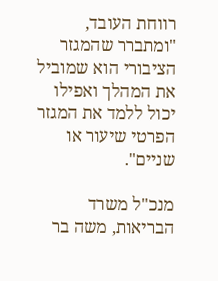רווחת העובד, "ומתברר שהמגזר הציבורי הוא שמוביל את המהלך ואפילו יכול ללמד את המגזר הפרטי שיעור או שניים".

מנכ"ל משרד הבריאות, משה בר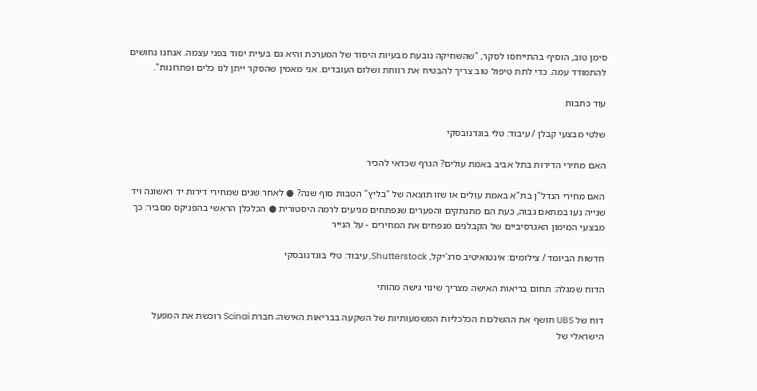סימן טוב, הוסיף בהתייחסו לסקר, "שהשחיקה נובעת מבעיות היסוד של המערכת והיא גם בעיית יסוד בפני עצמה. אנחנו נחושים להתמודד עמה. כדי לתת טיפול טוב צריך להבטיח את רווחת ושלום העובדים. אני מאמין שהסקר ייתן לנו כלים ופתרונות".

עוד כתבות

שלטי מבצעי קבלן / עיבוד: טלי בוגדנובסקי

האם מחירי הדירות בתל אביב באמת עולים? הגרף שכדאי להכיר

האם מחירי הנדל"ן בת"א באמת עולים או שזו תוצאה של "בליץ" הטבות סוף שנה? ● לאחר שנים שמחירי דירות יד ראשונה ויד שנייה נעו במתאם גבוה, כעת הם מתנתקים והפערים שנפתחים מגיעים לרמה היסטורית ● הכלכלן הראשי בהפניקס מסביר: כך מבצעי המימון האגרסיביים של הקבלנים מנפחים את המחירים - על הנייר

חדשות הביומד / צילומים: אינטואיטיב סרג'יקל, Shutterstock, עיבוד: טלי בוגדנובסקי

הדוח שמגלה: תחום בריאות האישה מצריך שינוי גישה מהותי

דוח של UBS חושף את ההשלכות הכלכליות המשמעותיות של השקעה בבריאות האישה; חברת Scinai רוכשת את המפעל הישראלי של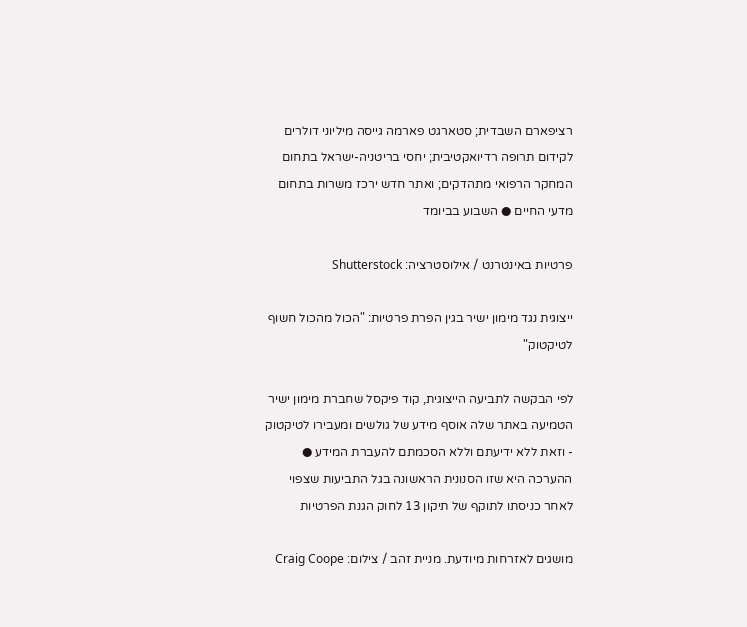רציפארם השבדית; סטארגט פארמה גייסה מיליוני דולרים לקידום תרופה רדיואקטיבית; יחסי בריטניה-ישראל בתחום המחקר הרפואי מתהדקים; ואתר חדש ירכז משרות בתחום מדעי החיים ● השבוע בביומד

פרטיות באינטרנט / אילוסטרציה: Shutterstock

ייצוגית נגד מימון ישיר בגין הפרת פרטיות: "הכול מהכול חשוף לטיקטוק"

לפי הבקשה לתביעה הייצוגית, קוד פיקסל שחברת מימון ישיר הטמיעה באתר שלה אוסף מידע של גולשים ומעבירו לטיקטוק - וזאת ללא ידיעתם וללא הסכמתם להעברת המידע ● ההערכה היא שזו הסנונית הראשונה בגל התביעות שצפוי לאחר כניסתו לתוקף של תיקון 13 לחוק הגנת הפרטיות

מושגים לאזרחות מיודעת. מניית זהב / צילום: Craig Coope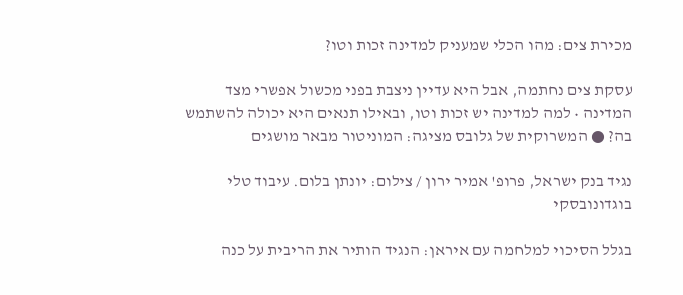מכירת צים: מהו הכלי שמעניק למדינה זכות וטו?

עסקת צים נחתמה, אבל היא עדיין ניצבת בפני מכשול אפשרי מצד המדינה • למה למדינה יש זכות וטו, ובאילו תנאים היא יכולה להשתמש בה? ● המשרוקית של גלובס מציגה: המוניטור מבאר מושגים

נגיד בנק ישראל, פרופ' אמיר ירון / צילום: יונתן בלום. עיבוד טלי בוגדונובסקי

בגלל הסיכוי למלחמה עם איראן: הנגיד הותיר את הריבית על כנה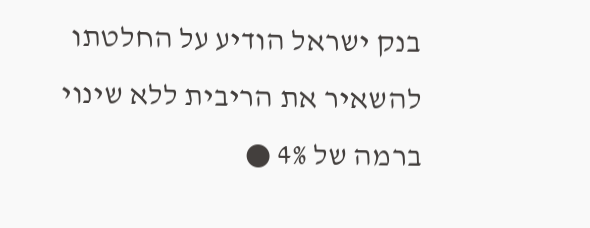בנק ישראל הודיע על החלטתו להשאיר את הריבית ללא שינוי ברמה של 4% ●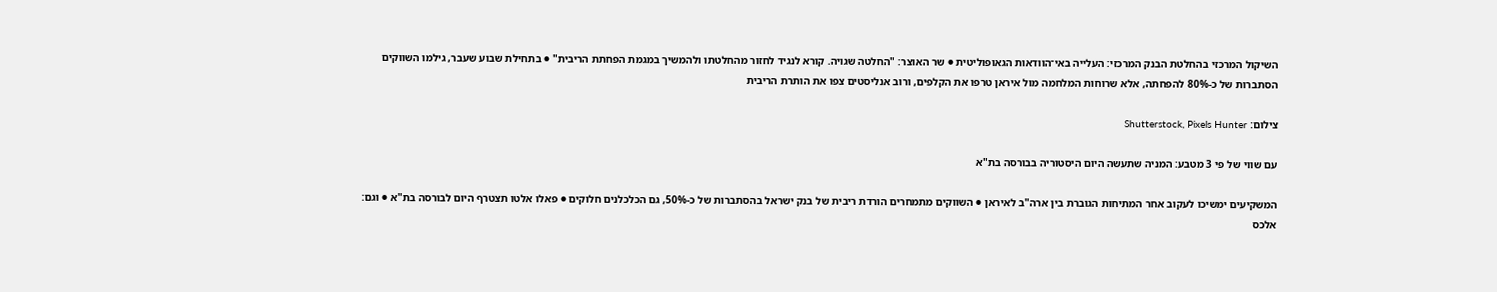השיקול המרכזי בהחלטת הבנק המרכזי: העלייה באי־הוודאות הגאופוליטית ● שר האוצר: "החלטה שגויה. קורא לנגיד לחזור מהחלטתו ולהמשיך במגמת הפחתת הריבית" ● בתחילת שבוע שעבר, גילמו השווקים הסתברות של כ-80% להפחתה, אלא שרוחות המלחמה מול איראן טרפו את הקלפים, ורוב אנליסטים צפו את הותרת הריבית

צילום: Shutterstock, Pixels Hunter

עם שווי של פי 3 מטבע: המניה שתעשה היום היסטוריה בבורסה בת"א

המשקיעים ימשיכו לעקוב אחר המתיחות הגוברת בין ארה"ב לאיראן ● השווקים מתמחרים הורדת ריבית של בנק ישראל בהסתברות של כ-50%, גם הכלכלנים חלוקים ● פאלו אלטו תצטרף היום לבורסה בת"א ● וגם: אלכס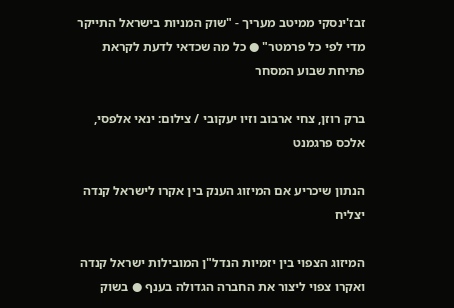זבז'ינסקי ממיטב מעריך - "שוק המניות בישראל התייקר מדי לפי כל פרמטר" ● כל מה שכדאי לדעת לקראת פתיחת שבוע המסחר

ברק רוזן, צחי ארבוב וזיו יעקובי / צילום: ינאי אלפסי, אלכס פרגמנט

הנתון שיכריע אם המיזוג הענק בין אקרו לישראל קנדה יצליח

המיזוג הצפוי בין יזמיות הנדל"ן המובילות ישראל קנדה ואקרו צפוי ליצור את החברה הגדולה בענף ● בשוק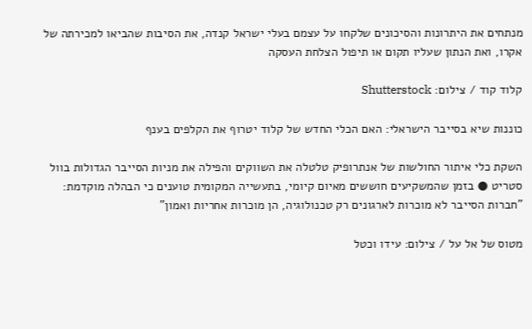מנתחים את היתרונות והסיכונים שלקחו על עצמם בעלי ישראל קנדה, את הסיבות שהביאו למכירתה של אקרו, ואת הנתון שעליו תקום או תיפול הצלחת העסקה

קלוד קוד / צילום: Shutterstock

כוננות שיא בסייבר הישראלי: האם הכלי החדש של קלוד יטרוף את הקלפים בענף

השקת כלי איתור החולשות של אנתרופיק טלטלה את השווקים והפילה את מניות הסייבר הגדולות בוול סטריט ● בזמן שהמשקיעים חוששים מאיום קיומי, בתעשייה המקומית טוענים כי הבהלה מוקדמת: "חברות הסייבר לא מוכרות לארגונים רק טכנולוגיה, הן מוכרות אחריות ואמון"

מטוס של אל על / צילום: עידו וכטל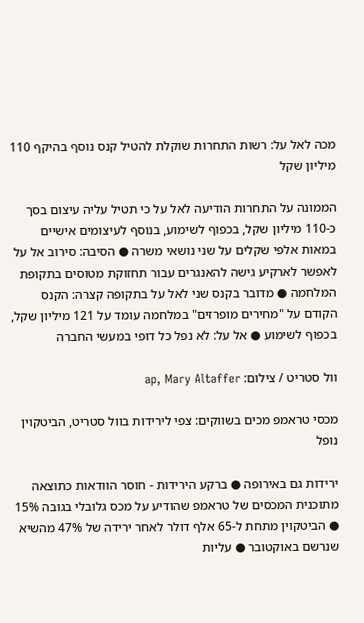מכה לאל על: רשות התחרות שוקלת להטיל קנס נוסף בהיקף 110 מיליון שקל

הממונה על התחרות הודיעה לאל על כי תטיל עליה עיצום בסך כ-110 מיליון שקל, בכפוף לשימוע, בנוסף לעיצומים אישיים במאות אלפי שקלים על שני נושאי משרה ● הסיבה: סירוב אל על לאפשר לארקיע גישה להאנגרים עבור תחזוקת מטוסים בתקופת המלחמה ● מדובר בקנס שני לאל על בתקופה קצרה: הקנס הקודם על "מחירים מופרזים" במלחמה עומד על 121 מיליון שקל, בכפוף לשימוע ● אל על: לא נפל כל דופי במעשי החברה

וול סטריט / צילום: ap, Mary Altaffer

מכסי טראמפ מכים בשווקים: צפי לירידות בוול סטריט, הביטקוין נופל

ירידות גם באירופה ● ברקע הירידות - חוסר הוודאות כתוצאה מתוכנית המכסים של טראמפ שהודיע על מכס גלובלי בגובה 15% ● הביטקוין מתחת ל-65 אלף דולר לאחר ירידה של 47% מהשיא שנרשם באוקטובר ● עליות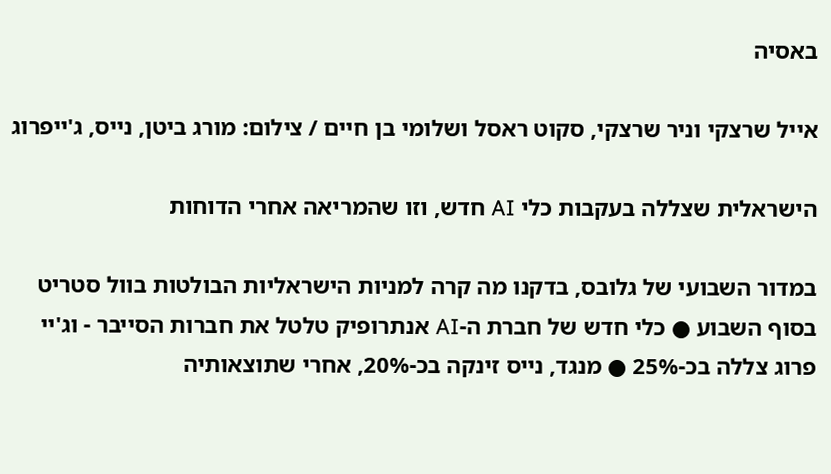באסיה

אייל שרצקי וניר שרצקי, סקוט ראסל ושלומי בן חיים / צילום: מורג ביטן, נייס, ג'ייפרוג

הישראלית שצללה בעקבות כלי AI חדש, וזו שהמריאה אחרי הדוחות

במדור השבועי של גלובס, בדקנו מה קרה למניות הישראליות הבולטות בוול סטריט בסוף השבוע ● כלי חדש של חברת ה-AI אנתרופיק טלטל את חברות הסייבר - וג'יי פרוג צללה בכ-25% ● מנגד, נייס זינקה בכ-20%, אחרי שתוצאותיה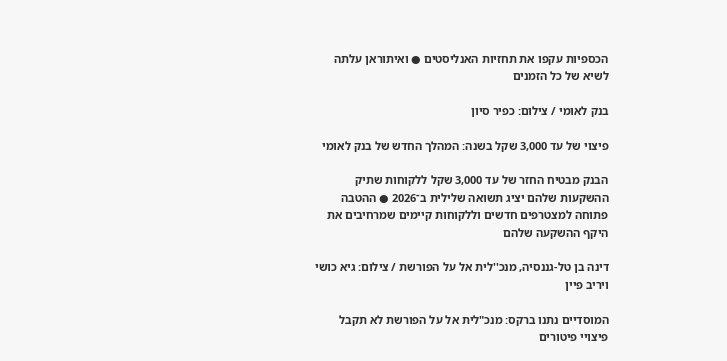הכספיות עקפו את תחזיות האנליסטים ● ואיתוראן עלתה לשיא של כל הזמנים

בנק לאומי / צילום: כפיר סיון

פיצוי של עד 3,000 שקל בשנה: המהלך החדש של בנק לאומי

הבנק מבטיח החזר של עד 3,000 שקל ללקוחות שתיק ההשקעות שלהם יציג תשואה שלילית ב־2026 ● ההטבה פתוחה למצטרפים חדשים וללקוחות קיימים שמרחיבים את היקף ההשקעה שלהם

דינה בן טל-גננסיה, מנכ''לית אל על הפורשת / צילום: גיא כושי ויריב פיין

המוסדיים נתנו ברקס: מנכ"לית אל על הפורשת לא תקבל פיצויי פיטורים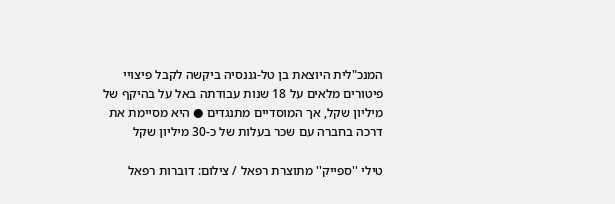המנכ"לית היוצאת בן טל-גננסיה ביקשה לקבל פיצויי פיטורים מלאים על 18 שנות עבודתה באל על בהיקף של מיליון שקל, אך המוסדיים מתנגדים ● היא מסיימת את דרכה בחברה עם שכר בעלות של כ-30 מיליון שקל

טילי ''ספייק'' מתוצרת רפאל / צילום: דוברות רפאל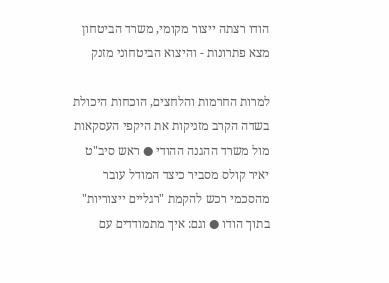הודו רצתה ייצור מקומי, משרד הביטחון מצא פתרונות - והיצוא הביטחוני מזנק

למרות החרמות והלחצים, הוכחות היכולת בשדה הקרב מזניקות את היקפי העסקאות מול משרד ההגנה ההודי ● ראש סיב"ט יאיר קולס מסביר כיצד המודל עובר מהסכמי רכש להקמת "רגליים ייצוריות" בתוך הודו ● וגם: איך מתמודדים עם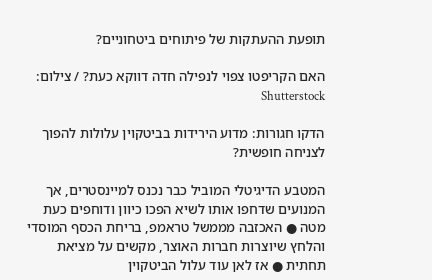תופעת ההעתקות של פיתוחים ביטחוניים?

האם הקריפטו צפוי לנפילה חדה דווקא כעת? / צילום: Shutterstock

הדקו חגורות: מדוע הירידות בביטקוין עלולות להפוך לצניחה חופשית?

המטבע הדיגיטלי המוביל כבר נכנס למיינסטרים, אך המנועים שדחפו אותו לשיא הפכו כיוון ודוחפים כעת מטה ● האכזבה מממשל טראמפ, בריחת הכסף המוסדי והלחץ שיוצרות חברות האוצר, מקשים על מציאת תחתית ● אז לאן עוד עלול הביטקוין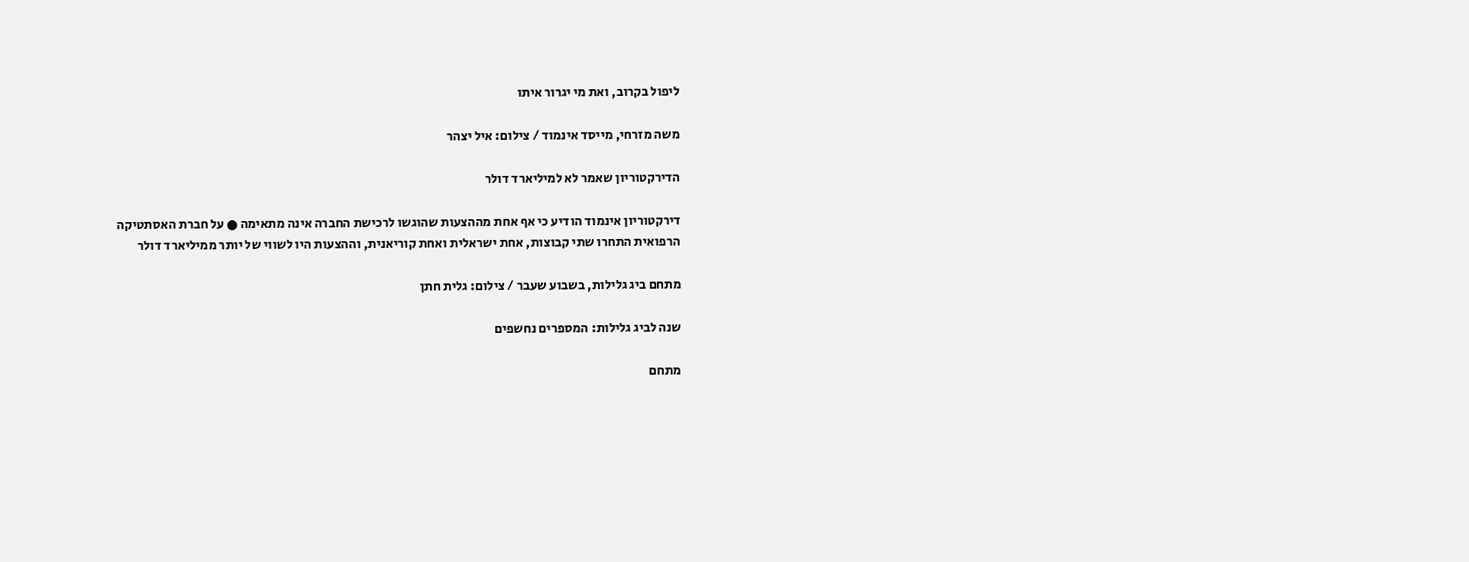ליפול בקרוב, ואת מי יגרור איתו

משה מזרחי, מייסד אינמוד / צילום: איל יצהר

הדירקטוריון שאמר לא למיליארד דולר

דירקטוריון אינמוד הודיע כי אף אחת מההצעות שהוגשו לרכישת החברה אינה מתאימה ● על חברת האסתטיקה הרפואית התחרו שתי קבוצות, אחת ישראלית ואחת קוריאנית, וההצעות היו לשווי של יותר ממיליארד דולר

מתחם ביג גלילות, בשבוע שעבר / צילום: גלית חתן

שנה לביג גלילות: המספרים נחשפים

מתחם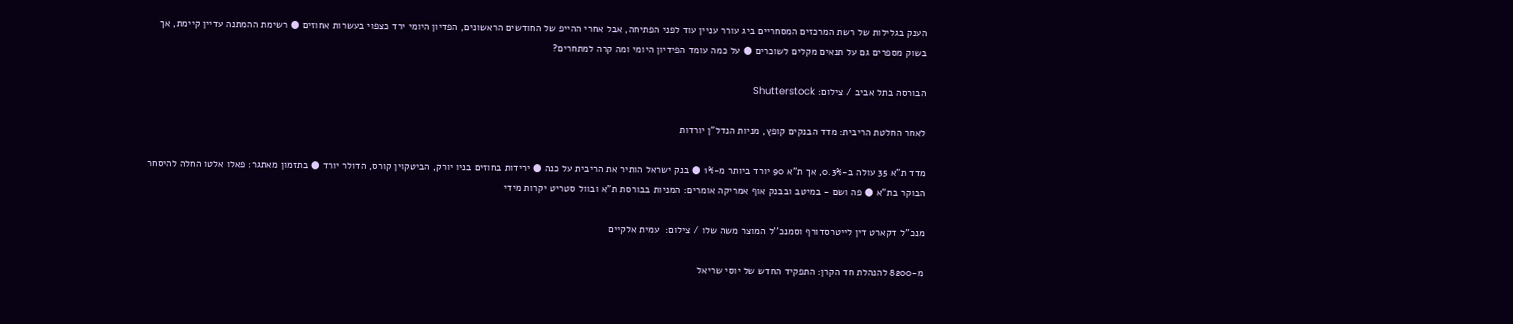הענק בגלילות של רשת המרכזים המסחריים ביג עורר עניין עוד לפני הפתיחה, אבל אחרי ההייפ של החודשים הראשונים, הפדיון היומי ירד כצפוי בעשרות אחוזים ● רשימת ההמתנה עדיין קיימת, אך בשוק מספרים גם על תנאים מקלים לשוכרים ● על כמה עומד הפידיון היומי ומה קרה למתחרים?

הבורסה בתל אביב / צילום: Shutterstock

לאחר החלטת הריבית: מדד הבנקים קופץ, מניות הנדל"ן יורדות

מדד ת"א 35 עולה ב-0.3%, אך ת"א 90 יורד ביותר מ-1% ● בנק ישראל הותיר את הריבית על כנה ● ירידות בחוזים בניו יורק, הביטקוין קורס, הדולר יורד ● בתזמון מאתגר: פאלו אלטו החלה להיסחר הבוקר בת"א ● פה ושם - במיטב ובבנק אוף אמריקה אומרים: המניות בבורסת ת"א ובוול סטריט יקרות מידי

מנכ''ל דקארט דין לייטרסדורף וסמנכ''ל המוצר משה שלו / צילום:  עמית אלקיים

מ-8200 להנהלת חד הקרן: התפקיד החדש של יוסי שריאל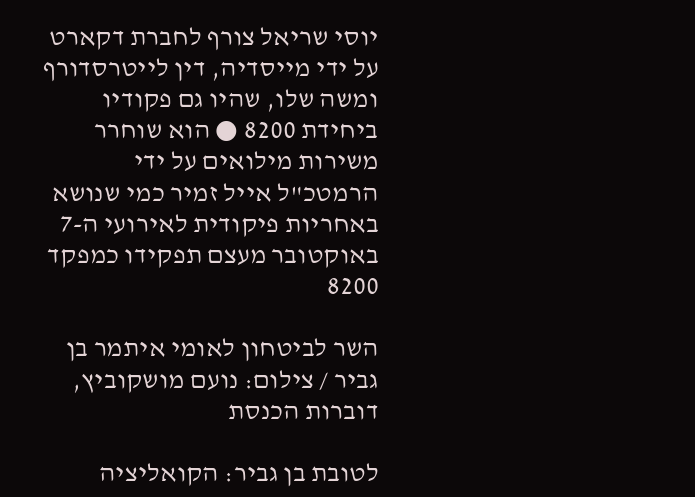יוסי שריאל צורף לחברת דקארט על ידי מייסדיה, דין לייטרסדורף ומשה שלו, שהיו גם פקודיו ביחידת 8200 ● הוא שוחרר משירות מילואים על ידי הרמטכ"ל אייל זמיר כמי שנושא באחריות פיקודית לאירועי ה-7 באוקטובר מעצם תפקידו כמפקד 8200

השר לביטחון לאומי איתמר בן גביר / צילום: נועם מושקוביץ, דוברות הכנסת

לטובת בן גביר: הקואליציה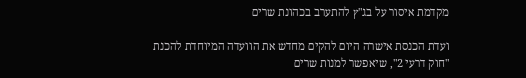מקדמת איסור על בג"ץ להתערב בכהונת שרים

ועדת הכנסת אישרה היום להקים מחדש את הוועדה המיוחדת להכנת "חוק דרעי 2", שיאפשר למנות שרים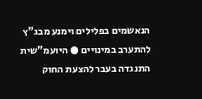הנאשמים בפלילים וימנע מבג"ץ להתערב במינויים ● היועמ"שית התנגדה בעבר להצעת החוק